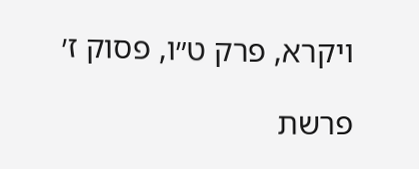ויקרא, פרק ט״ו, פסוק ז׳

פרשת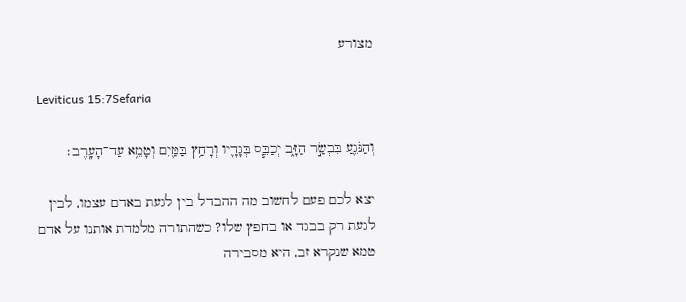מצורע

Leviticus 15:7Sefaria

וְהַנֹּגֵ֖עַ בִּבְשַׂ֣ר הַזָּ֑ב יְכַבֵּ֧ס בְּגָדָ֛יו וְרָחַ֥ץ בַּמַּ֖יִם וְטָמֵ֥א עַד־הָעָֽרֶב׃

יצא לכם פעם לחשוב מה ההבדל בין לגעת באדם עצמו, לבין לגעת רק בבגד או בחפץ שלו? כשהתורה מלמדת אותנו על אדם טמא שנקרא זב, היא מסבירה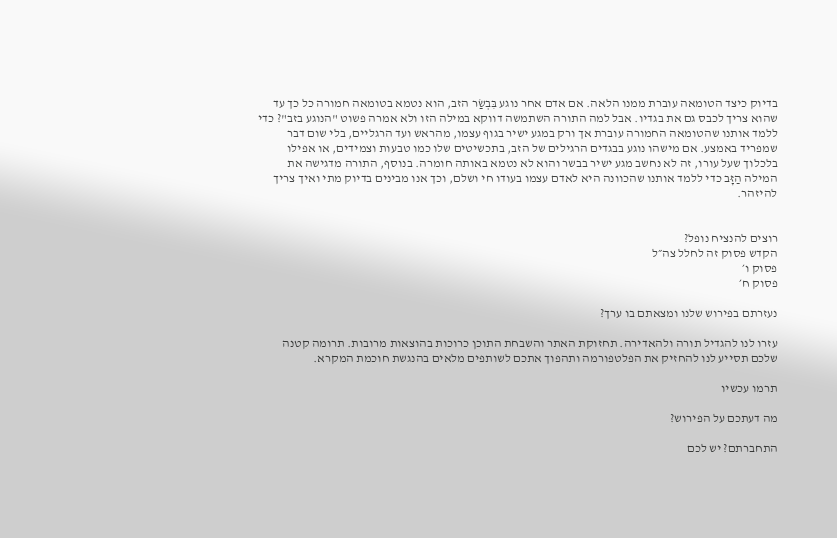בדיוק כיצד הטומאה עוברת ממנו הלאה. אם אדם אחר נוגע בִּבְשַׂר הזב, הוא נטמא בטומאה חמורה כל כך עד שהוא צריך לכבס גם את בגדיו. אבל למה התורה השתמשה דווקא במילה הזו ולא אמרה פשוט "הנוגע בזב"? כדי ללמד אותנו שהטומאה החמורה עוברת אך ורק במגע ישיר בגוף עצמו, מהראש ועד הרגליים, בלי שום דבר שמפריד באמצע. אם מישהו נוגע בבגדים הרגילים של הזב, בתכשיטים שלו כמו טבעות וצמידים, או אפילו בלכלוך שעל עורו, זה לא נחשב מגע ישיר בבשר והוא לא נטמא באותה חומרה. בנוסף, התורה מדגישה את המילה הַזָּב כדי ללמד אותנו שהכוונה היא לאדם עצמו בעודו חי ושלם, וכך אנו מבינים בדיוק מתי ואיך צריך להיזהר.


רוצים להנציח נופל?
הקדש פסוק זה לחלל צה״ל
פסוק ו׳
פסוק ח׳

נעזרתם בפירוש שלנו ומצאתם בו ערך?

עזרו לנו להגדיל תורה ולהאדירה. תחזוקת האתר והשבחת התוכן כרוכות בהוצאות מרובות. תרומה קטנה שלכם תסייע לנו להחזיק את הפלטפורמה ותהפוך אתכם לשותפים מלאים בהנגשת חוכמת המקרא.

תרמו עכשיו

מה דעתכם על הפירוש?

התחברתם? יש לכם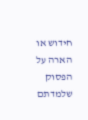חידוש או הארה על הפסוק שלמדתם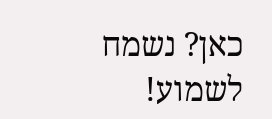כאן? נשמח לשמוע!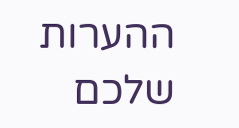ההערות שלכם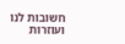חשובות לנו ועוזרות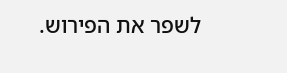לשפר את הפירוש.